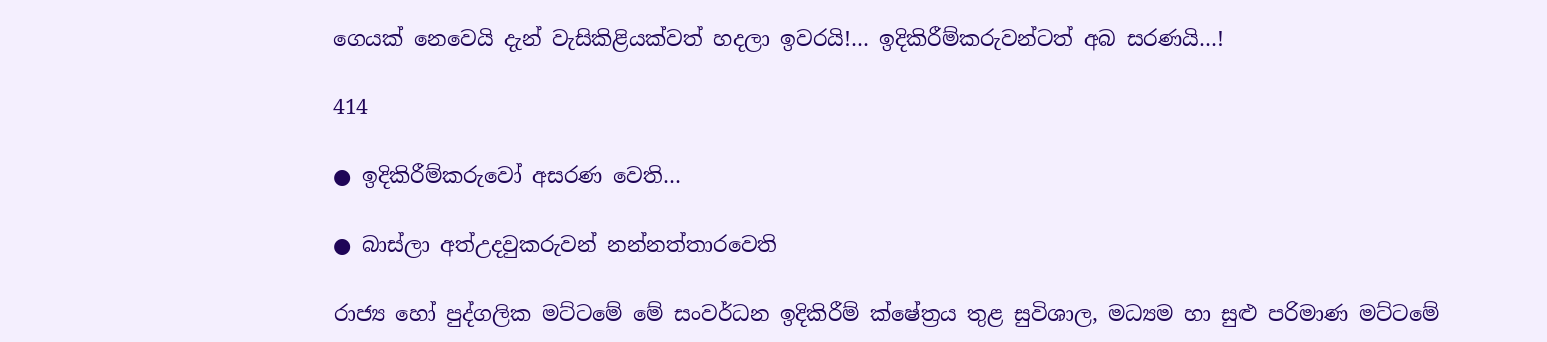ගෙයක් නෙවෙයි දැන් වැසිකිළියක්වත් හදලා ඉවරයි!… ඉදිකිරීම්කරුවන්ටත් අබ සරණයි…!

414

● ඉදිකිරීම්කරුවෝ අසරණ වෙති…

● බාස්ලා අත්උදවුකරුවන් නන්නත්තාරවෙති

රාජ්‍ය හෝ පුද්ගලික මට්ටමේ මේ සංවර්ධන ඉදිකිරීම් ක්ෂේත්‍රය තුළ සුවිශාල, මධ්‍යම හා සුළු පරිමාණ මට්ටමේ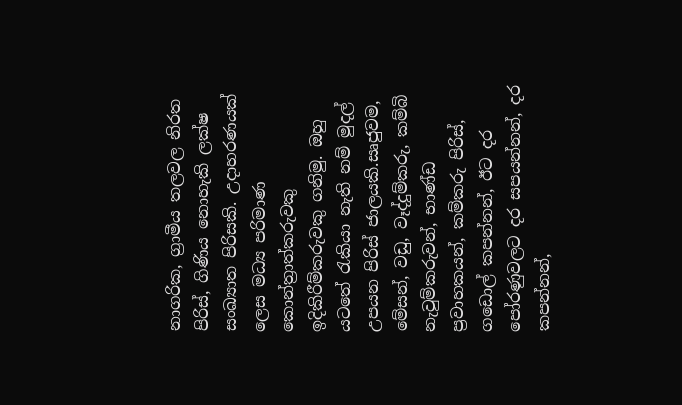නාගරික, ග්‍රාමීය තලවල නිරත පිරිස්, ගිණිය නොහැකි ලක්ෂ සංඛ්‍යාත පිරිසකි. උදාහරණයක් ලෙස මධ්‍ය පරිමාණ කොන්ත්‍රාත්කරුවකු ඉදිකිරීම්කරුවකු ගනිමු. ඔහු යටතේ රැකියා නැති නම් මුදල් උපයන පිරිස් ජාලයකි.සෘජුවම, මේසන්, වඩු, වෑද්දුම්කරු, කම්බි නැවුම්කරුවන්, භාණ්ඩ ප්‍රවාහකයන්, කම්කරු පිරිස්, ගඩොල් කපන්නන්, ඊට දර පෝරණුවලට දර සපයන්නන්, දර කපන්නන්,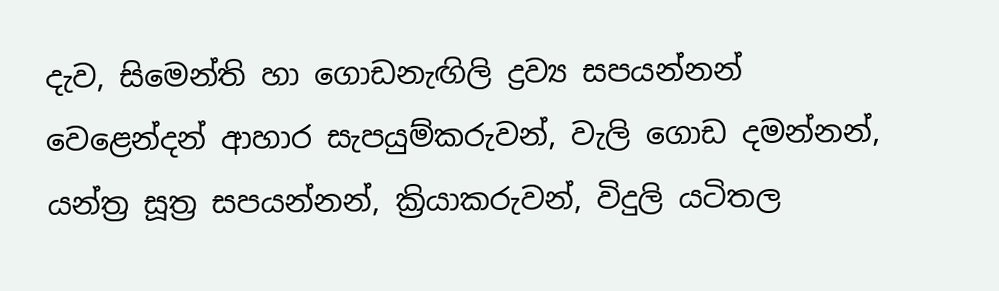දැව, සිමෙන්ති හා ගොඩනැඟිලි ද්‍රව්‍ය සපයන්නන් වෙළෙන්දන් ආහාර සැපයුම්කරුවන්, වැලි ගොඩ දමන්නන්, යන්ත්‍ර සූත්‍ර සපයන්නන්, ක්‍රියාකරුවන්, විදුලි යටිතල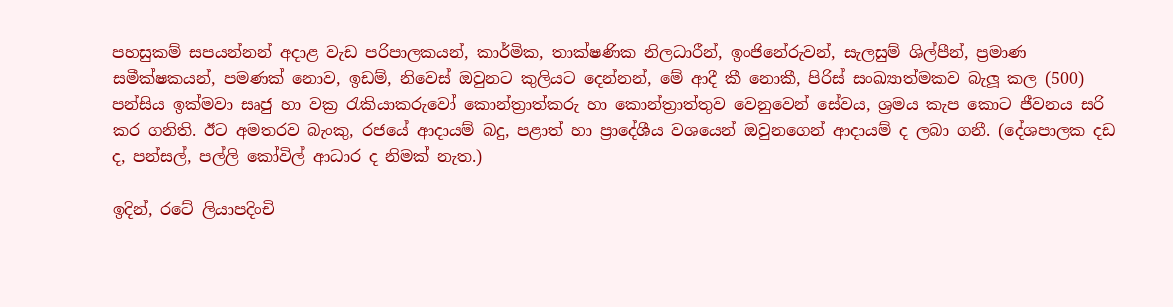පහසුකම් සපයන්නන් අදාළ වැඩ පරිපාලකයන්, කාර්මික, තාක්ෂණික නිලධාරීන්, ඉංජිනේරුවන්, සැලසුම් ශිල්පීන්, ප්‍රමාණ සමීක්ෂකයන්, පමණක් නොව, ඉඩම්, නිවෙස් ඔවුනට කුලියට දෙන්නන්, මේ ආදී කී නොකී, පිරිස් සංඛ්‍යාත්මකව බැලූ කල (500) පන්සිය ඉක්මවා සෘජු හා වක්‍ර රැකියාකරුවෝ කොන්ත්‍රාත්කරු හා කොන්ත්‍රාත්තුව වෙනුවෙන් සේවය, ශ්‍රමය කැප කොට ජීවනය සරි කර ගනිති. ඊට අමතරව බැංකු, රජයේ ආදායම් බදු, පළාත් හා ප්‍රාදේශීය වශයෙන් ඔවුනගෙන් ආදායම් ද ලබා ගනී. (දේශපාලක දඩ ද, පන්සල්, පල්ලි කෝවිල් ආධාර ද නිමක් නැත.)

ඉදින්, රටේ ලියාපදිංචි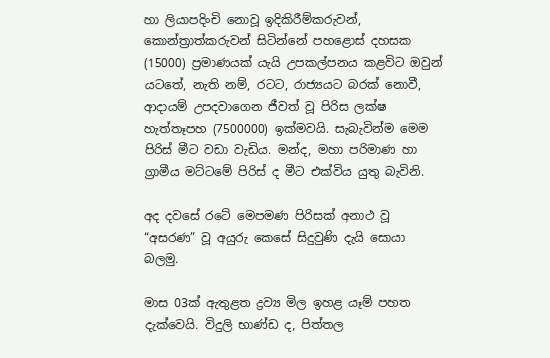හා ලියාපදිංචි නොවූ ඉදිකිරීම්කරුවන්, කොන්ත්‍රාත්කරුවන් සිටින්නේ පහළොස් දහසක (15000) ප්‍රමාණයක් යැයි උපකල්පනය කළවිට ඔවුන් යටතේ, නැති නම්, රටට, රාජ්‍යයට බරක් නොවී, ආදායම් උපදවාගෙන ජීවත් වූ පිරිස ලක්ෂ හැත්තෑපහ (7500000) ඉක්මවයි. සැබැවින්ම මෙම පිරිස් මීට වඩා වැඩිය. මන්ද, මහා පරිමාණ හා ග්‍රාමීය මට්ටමේ පිරිස් ද මීට එක්විය යුතු බැවිනි.

අද දවසේ රටේ මෙපමණ පිරිසක් අනාථ වූ “අසරණ” වූ අයුරු කෙසේ සිදුවුණි දැයි සොයා බලමු.

මාස 03ක් ඇතුළත ද්‍රව්‍ය මිල ඉහළ යෑම් පහත දැක්වෙයි. විදුලි භාණ්ඩ ද, පිත්තල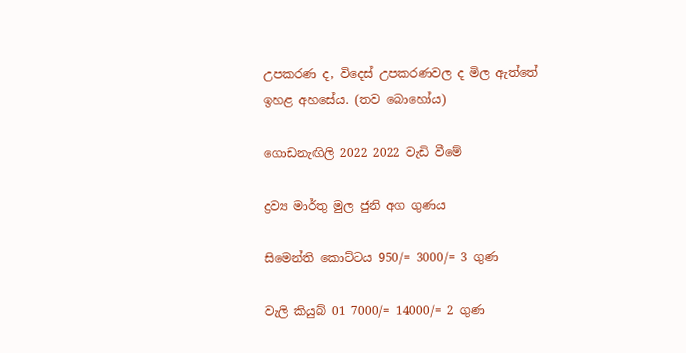උපකරණ ද, විදෙස් උපකරණවල ද මිල ඇත්තේ ඉහළ අහසේය. (තව බොහෝය)

ගොඩනැඟිලි 2022 2022 වැඩි වීමේ

ද්‍රව්‍ය මාර්තු මුල ජුනි අග ගුණය

සිමෙන්ති කොට්ටය 950/= 3000/= 3 ගුණ

වැලි කියුබ් 01 7000/= 14000/= 2 ගුණ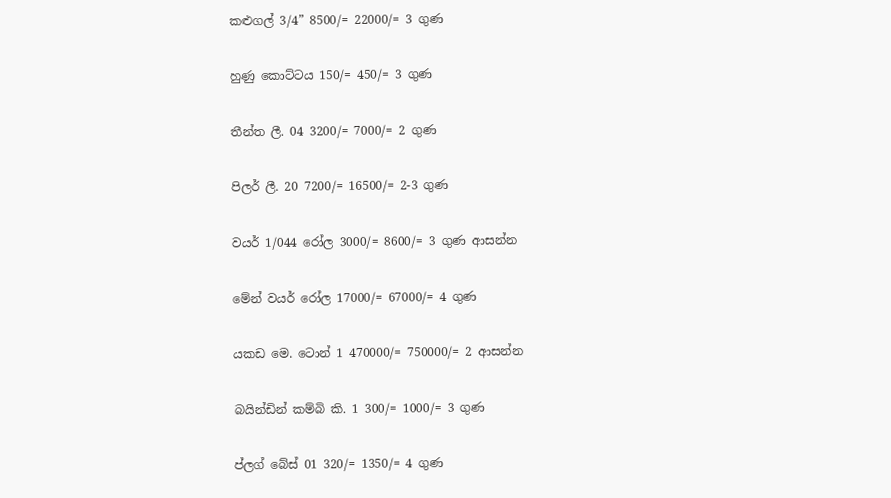කළුගල් 3/4” 8500/= 22000/= 3 ගුණ

හුණු කොට්ටය 150/= 450/= 3 ගුණ

තීන්ත ලී. 04 3200/= 7000/= 2 ගුණ

පිලර් ලී. 20 7200/= 16500/= 2-3 ගුණ

වයර් 1/044 රෝල 3000/= 8600/= 3 ගුණ ආසන්න

මේන් වයර් රෝල 17000/= 67000/= 4 ගුණ

යකඩ මෙ. ටොන් 1 470000/= 750000/= 2 ආසන්න

බයින්ඩින් කම්බි කි. 1 300/= 1000/= 3 ගුණ

ප්ලග් බේස් 01 320/= 1350/= 4 ගුණ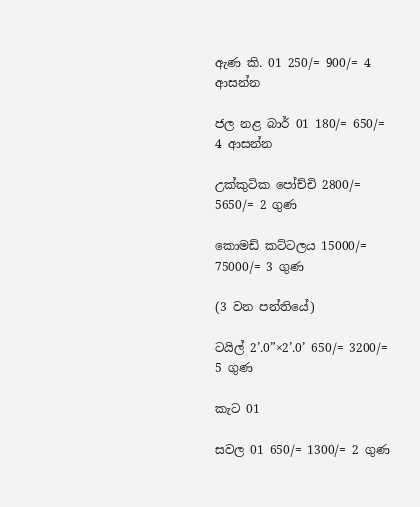ඇණ කි. 01 250/= 900/= 4 ආසන්න

ජල නළ බාර් 01 180/= 650/= 4 ආසන්න

උක්කුටික පෝච්චි 2800/= 5650/= 2 ගුණ

කොමඩ් කට්ටලය 15000/= 75000/= 3 ගුණ

(3 වන පන්තියේ)

ටයිල් 2’.0”×2’.0’ 650/= 3200/= 5 ගුණ

කැට 01

සවල 01 650/= 1300/= 2 ගුණ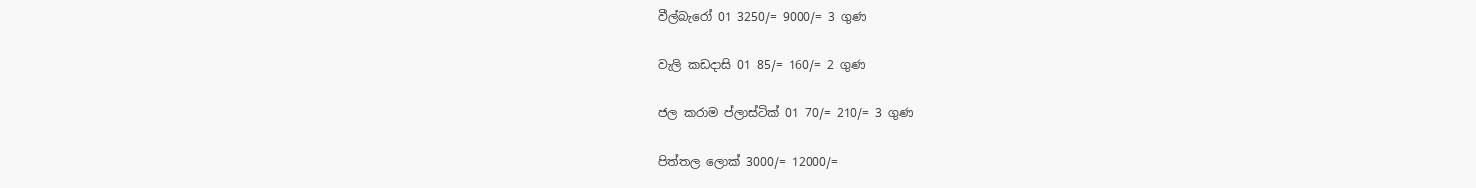වීල්බැරෝ 01 3250/= 9000/= 3 ගුණ

වැලි කඩදාසි 01 85/= 160/= 2 ගුණ

ජල කරාම ප්ලාස්ටික් 01 70/= 210/= 3 ගුණ

පිත්තල ලොක් 3000/= 12000/=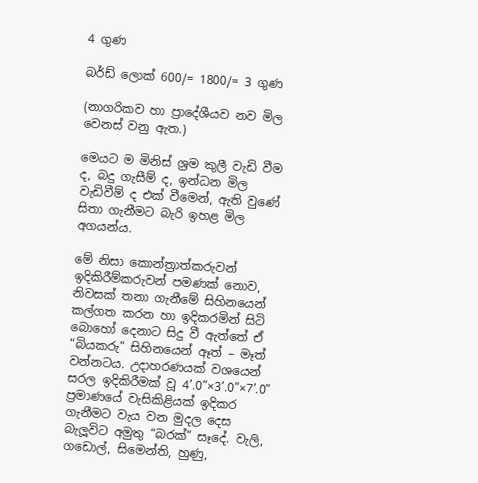4 ගුණ

බර්ඩ් ලොක් 600/= 1800/= 3 ගුණ

(නාගරිකව හා ප්‍රාදේශීයව නව මිල වෙනස් වනු ඇත.)

මෙයට ම මිනිස් ශ්‍රම කුලී වැඩි වීම ද, බදු ගැසීම් ද, ඉන්ධන මිල වැඩිවීම් ද එක් වීමෙන්, ඇති වුණේ සිතා ගැනීමට බැරි ඉහළ මිල අගයන්ය.

මේ නිසා කොන්ත්‍රාත්කරුවන් ඉදිකිරීම්කරුවන් පමණක් නොව, නිවසක් තනා ගැනීමේ සිහිනයෙන් කල්ගත කරන හා ඉදිකරමින් සිටි බොහෝ දෙනාට සිදු වී ඇත්තේ ඒ “බියකරු” සිහිනයෙන් ඈත් – මෑත් වන්නටය. උදාහරණයක් වශයෙන් සරල ඉදිකිරීමක් වූ 4’.0”×3’.0”×7’.0” ප්‍රමාණයේ වැසිකිළියක් ඉදිකර ගැනීමට වැය වන මුදල දෙස බැලූවිට අමුතු “බරක්” සෑදේ. වැලි, ගඩොල්, සිමෙන්ති, හුණු,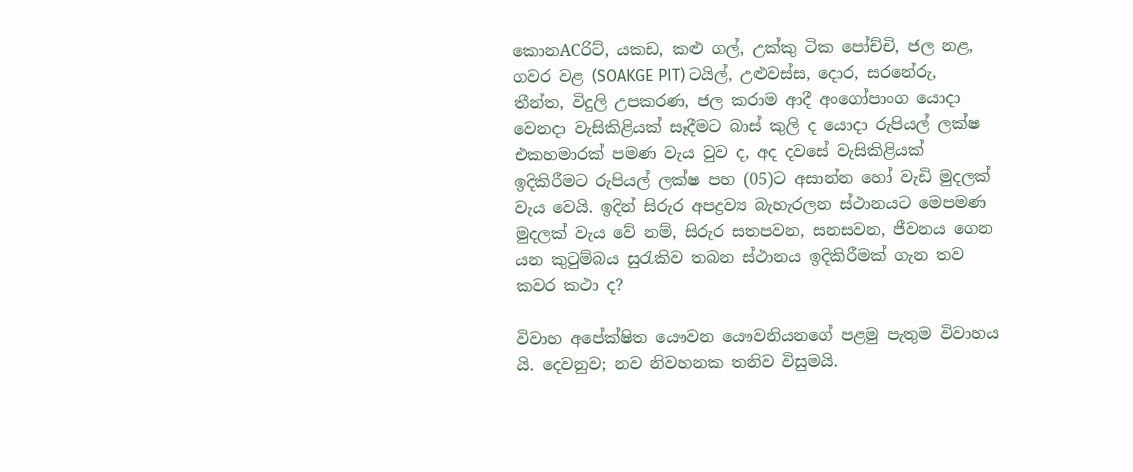කොනACරිට්, යකඩ, කළු ගල්, උක්කු ටික පෝච්චි, ජල නළ, ගවර වළ (SOAKGE PIT) ටයිල්, උළුවස්ස, දොර, සරනේරු, තීන්ත, විදුලි උපකරණ, ජල කරාම ආදී අංගෝපාංග යොදා වෙනදා වැසිකිළියක් සෑදීමට බාස් කුලි ද යොදා රුපියල් ලක්ෂ එකහමාරක් පමණ වැය වුව ද, අද දවසේ වැසිකිළියක් ඉදිකිරීමට රුපියල් ලක්ෂ පහ (05)ට අසාන්න හෝ වැඩි මුදලක් වැය වෙයි. ඉදින් සිරුර අපද්‍රව්‍ය බැහැරලන ස්ථානයට මෙපමණ මුදලක් වැය වේ නම්, සිරුර සතපවන, සනසවන, ජීවනය ගෙන යන කුටුම්බය සුරැකිව තබන ස්ථානය ඉදිකිරීමක් ගැන තව කවර කථා ද?

විවාහ අපේක්ෂිත යෞවන යෞවනියනගේ පළමු පැතුම විවාහය යි. දෙවනුව; නව නිවහනක තනිව විසුමයි.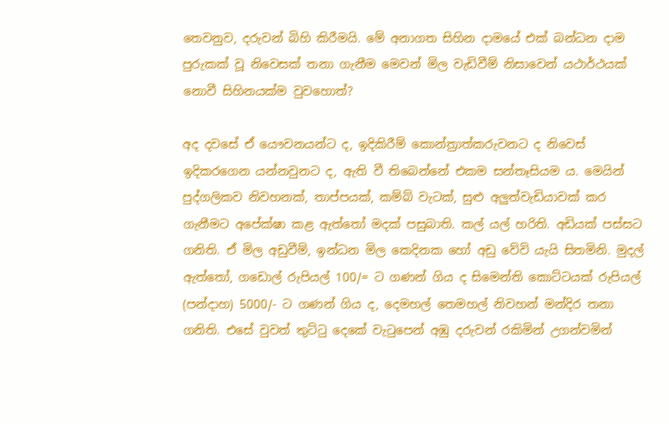තෙවනුව, දරුවන් බිහි කිරීමයි. මේ අනාගත සිහින දාමයේ එක් බන්ධන දාම පුරුකක් වූ නිවෙසක් තනා ගැනීම මෙවන් මිල වැඩිවීම් නිසාවෙන් යථාර්ථයක් නොවී සිහිනයක්ම වුවහොත්?

අද දවසේ ඒ යෞවනයන්ට ද, ඉදිකිරීම් කොන්ත්‍රාත්කරුවනට ද නිවෙස් ඉදිකරගෙන යන්නවුනට ද, ඇති වී තිබෙන්නේ එකම සන්තෑසියම ය. මෙයින් පුද්ගලිකව නිවහනක්, තාප්පයක්, කම්බ් වැටක්, සුළු අලුත්වැඩියාවක් කර ගැනීමට අපේක්ෂා කළ ඇත්තෝ මදක් පසුබාති. කල් යල් හරිති. අඩියක් පස්සට ගනිති. ඒ මිල අඩුවීම්, ඉන්ධන මිල කෙදිනක හෝ අඩු වේවි යැයි සිතමිනි. මුදල් ඇත්තෝ, ගඩොල් රුපියල් 100/= ට ගණන් ගිය ද සිමෙන්ති කොට්ටයක් රුපියල් (පන්දාහ) 5000/- ට ගණන් ගිය ද, දෙමහල් තෙමහල් නිවහන් මන්දිර තනා ගනිති. එසේ වුවත් තුට්ටු දෙකේ වැටුපෙන් අඹු දරුවන් රකිමින් උගන්වමින්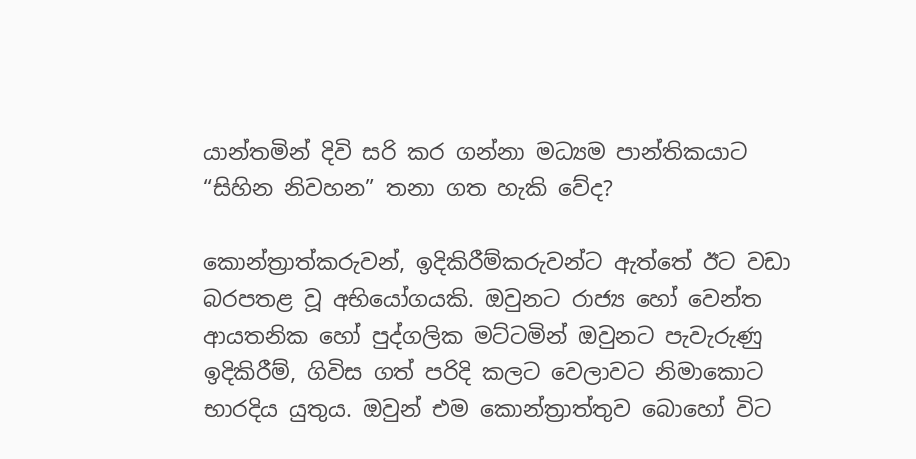යාන්තමින් දිවි සරි කර ගන්නා මධ්‍යම පාන්තිකයාට “සිහින නිවහන” තනා ගත හැකි වේද?

කොන්ත්‍රාත්කරුවන්, ඉදිකිරීම්කරුවන්ට ඇත්තේ ඊට වඩා බරපතළ වූ අභියෝගයකි. ඔවුනට රාජ්‍ය හෝ වෙන්ත ආයතනික හෝ පුද්ගලික මට්ටමින් ඔවුනට පැවැරුණු ඉදිකිරීම්, ගිවිස ගත් පරිදි කලට වෙලාවට නිමාකොට භාරදිය යුතුය. ඔවුන් එම කොන්ත්‍රාත්තුව බොහෝ විට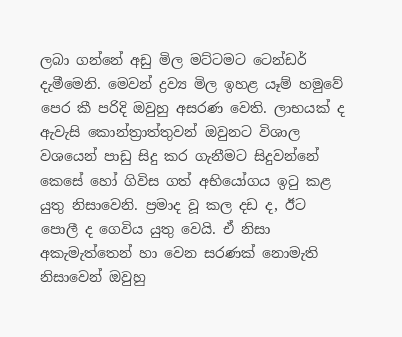ලබා ගන්නේ අඩු මිල මට්ටමට ටෙන්ඩර් දැමීමෙනි. මෙවන් ද්‍රව්‍ය මිල ඉහළ යෑම් හමුවේ පෙර කී පරිදි ඔවුහු අසරණ වෙති. ලාභයක් ද ඇවැසි කොන්ත්‍රාත්තුවන් ඔවුනට විශාල වශයෙන් පාඩු සිදු කර ගැනීමට සිදුවන්නේ කෙසේ හෝ ගිවිස ගත් අභියෝගය ඉටු කළ යුතු නිසාවෙනි. ප්‍රමාද වූ කල දඩ ද, ඊට පොලී ද ගෙවිය යුතු වෙයි. ඒ නිසා අකැමැත්තෙන් හා වෙන සරණක් නොමැති නිසාවෙන් ඔවුහු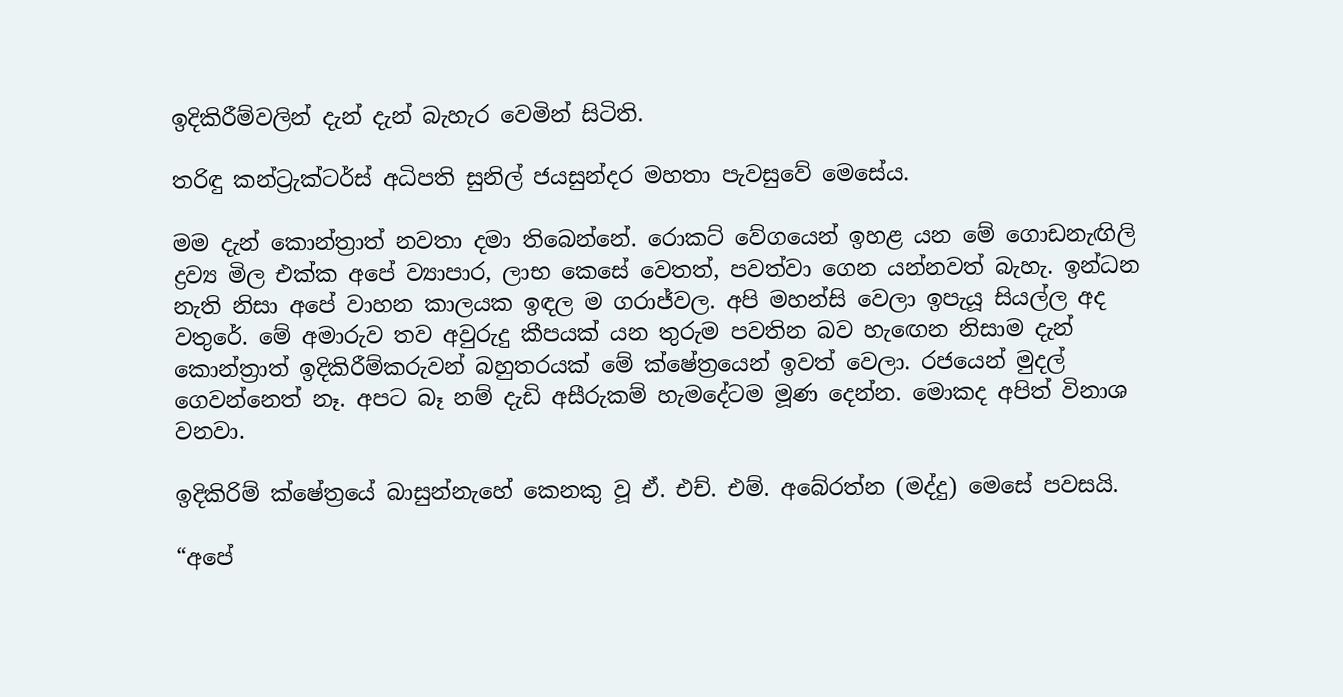ඉදිකිරීම්වලින් දැන් දැන් බැහැර වෙමින් සිටිති.

තරිඳු කන්ට්‍රැක්ටර්ස් අධිපති සුනිල් ජයසුන්දර මහතා පැවසුවේ මෙසේය.

මම දැන් කොන්ත්‍රාත් නවතා දමා තිබෙන්නේ. රොකට් වේගයෙන් ඉහළ යන මේ ගොඩනැඟිලි ද්‍රව්‍ය මිල එක්ක අපේ ව්‍යාපාර, ලාභ කෙසේ වෙතත්, පවත්වා ගෙන යන්නවත් බැහැ. ඉන්ධන නැති නිසා අපේ වාහන කාලයක ඉඳල ම ගරාජ්වල. අපි මහන්සි වෙලා ඉපැයූ සියල්ල අද වතුරේ. මේ අමාරුව තව අවුරුදු කීපයක් යන තුරුම පවතින බව හැඟෙන නිසාම දැන් කොන්ත්‍රාත් ඉදිකිරීම්කරුවන් බහුතරයක් මේ ක්ෂේත්‍රයෙන් ඉවත් වෙලා. රජයෙන් මුදල් ගෙවන්නෙත් නෑ. අපට බෑ නම් දැඩි අසීරුකම් හැමදේටම මූණ දෙන්න. මොකද අපිත් විනාශ වනවා.

ඉදිකිරිම් ක්ෂේත්‍රයේ බාසුන්නැහේ කෙනකු වූ ඒ. එච්. එම්. අබේරත්න (මද්දු) මෙසේ පවසයි.

“අපේ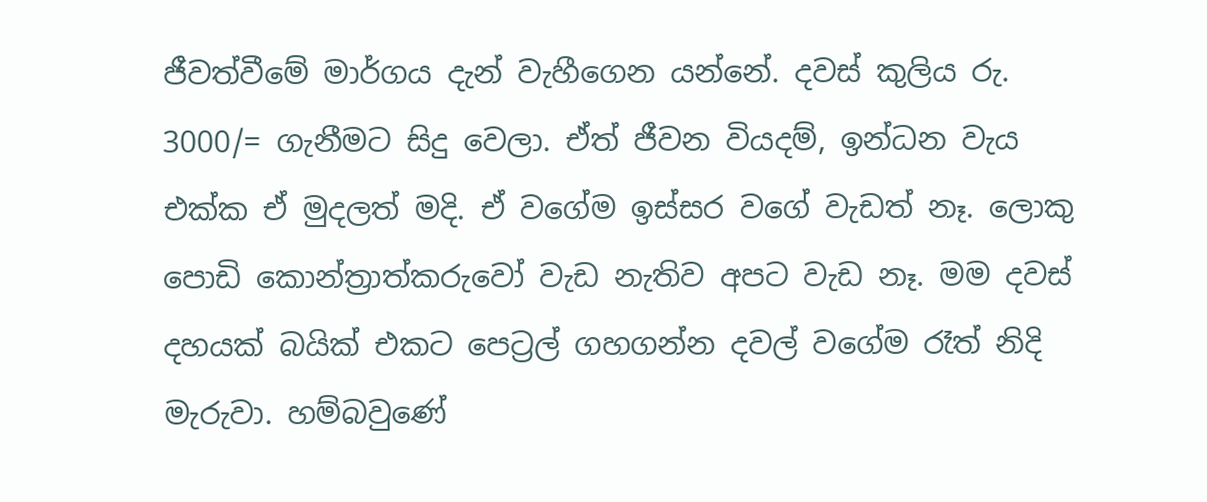ජීවත්වීමේ මාර්ගය දැන් වැහීගෙන යන්නේ. දවස් කුලිය රු. 3000/= ගැනීමට සිදු වෙලා. ඒත් ජීවන වියදම්, ඉන්ධන වැය එක්ක ඒ මුදලත් මදි. ඒ වගේම ඉස්සර වගේ වැඩත් නෑ. ලොකු පොඩි කොන්ත්‍රාත්කරුවෝ වැඩ නැතිව අපට වැඩ නෑ. මම දවස් දහයක් බයික් එකට පෙට්‍රල් ගහගන්න දවල් වගේම රෑත් නිදි මැරුවා. හම්බවුණේ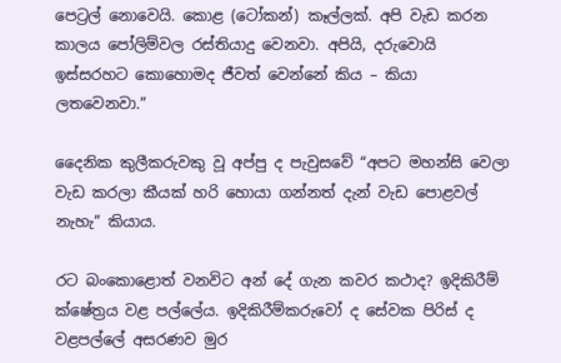පෙට්‍රල් නොවෙයි. කොළ (ටෝකන්) කෑල්ලක්. අපි වැඩ කරන කාලය පෝලිම්වල රස්තියාදු වෙනවා. අපියි, දරුවොයි ඉස්සරහට කොහොමද ජීවත් වෙන්නේ කිය – කියා ලතවෙනවා.”

දෛනික කුලීකරුවකු වූ අප්පු ද පැවුසවේ “අපට මහන්සි වෙලා වැඩ කරලා කීයක් හරි හොයා ගන්නත් දැන් වැඩ පොළවල් නැහැ” කියාය.

රට බංකොළොත් වනවිට අන් දේ ගැන කවර කථාද? ඉදිකිරීම් ක්ෂේත්‍රය වළ පල්ලේය. ඉදිකිරීම්කරුවෝ ද සේවක පිරිස් ද වළපල්ලේ අසරණව මුර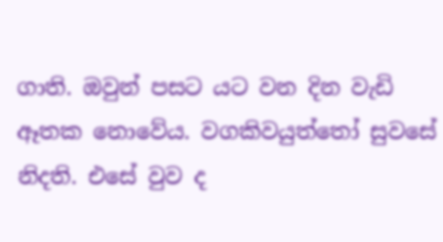ගාති. ඔවුන් පසට යට වන දින වැඩි ඈතක නොවේය. වගකිවයුත්තෝ සුවසේ නිදති. එසේ වුව ද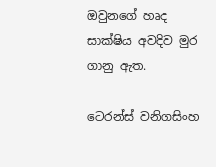ඔවුනගේ හෘද සාක්ෂිය අවදිව මුර ගානු ඇත.

ටෙරන්ස් වනිගසිංහ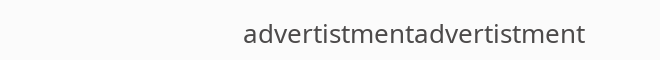advertistmentadvertistment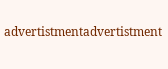advertistmentadvertistment